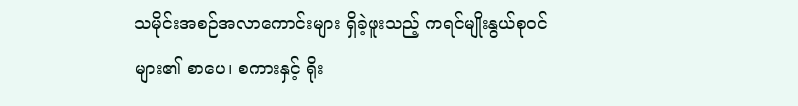သမိုင်းအစဉ်အလာကောင်းများ ရှိခဲ့ဖူးသည့် ကရင်မျိုးနွယ်စုဝင်များ၏ စာပေ၊ စကားနှင့် ရိုး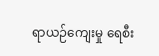ရာယဉ်ကျေးမှု ရေစီး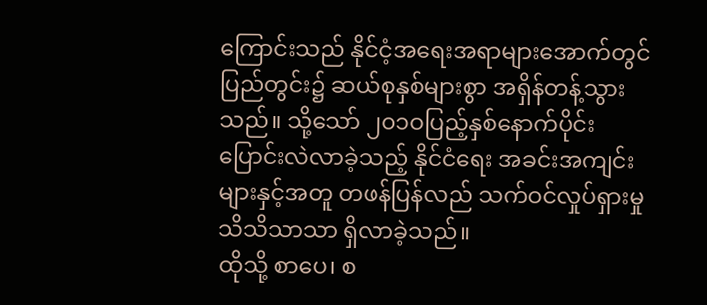ကြောင်းသည် နိုင်ငံ့အရေးအရာများအောက်တွင် ပြည်တွင်း၌ ဆယ်စုနှစ်များစွာ အရှိန်တန့်သွားသည်။ သို့သော် ၂၀၁ဝပြည့်နှစ်နောက်ပိုင်း ပြောင်းလဲလာခဲ့သည့် နိုင်ငံရေး အခင်းအကျင်းများနှင့်အတူ တဖန်ပြန်လည် သက်ဝင်လှုပ်ရှားမှု သိသိသာသာ ရှိလာခဲ့သည်။
ထိုသို့ စာပေ၊ စ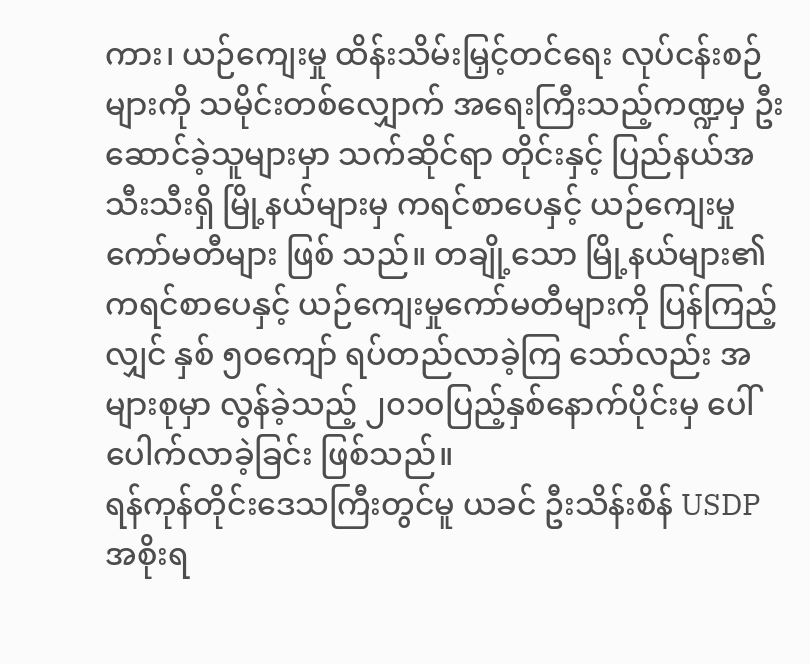ကား၊ ယဉ်ကျေးမှု ထိန်းသိမ်းမြှင့်တင်ရေး လုပ်ငန်းစဉ်များကို သမိုင်းတစ်လျှောက် အရေးကြီးသည့်ကဏ္ဍမှ ဦးဆောင်ခဲ့သူများမှာ သက်ဆိုင်ရာ တိုင်းနှင့် ပြည်နယ်အသီးသီးရှိ မြို့နယ်များမှ ကရင်စာပေနှင့် ယဉ်ကျေးမှုကော်မတီများ ဖြစ် သည်။ တချို့သော မြို့နယ်များ၏ ကရင်စာပေနှင့် ယဉ်ကျေးမှုကော်မတီများကို ပြန်ကြည့်လျှင် နှစ် ၅ဝကျော် ရပ်တည်လာခဲ့ကြ သော်လည်း အများစုမှာ လွန်ခဲ့သည့် ၂၀၁ဝပြည့်နှစ်နောက်ပိုင်းမှ ပေါ်ပေါက်လာခဲ့ခြင်း ဖြစ်သည်။
ရန်ကုန်တိုင်းဒေသကြီးတွင်မူ ယခင် ဦးသိန်းစိန် USDP အစိုးရ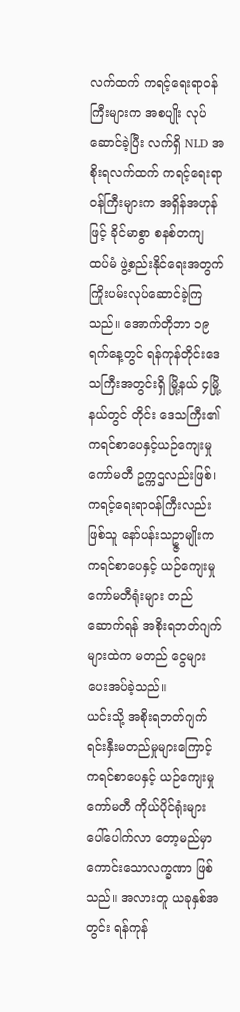လက်ထက် ကရင့်ရေးရာဝန်ကြီးများက အစပျိုး လုပ်ဆောင်ခဲ့ပြီး လက်ရှိ NLD အစိုးရလက်ထက် ကရင့်ရေးရာဝန်ကြီးများက အရှိန်အဟုန်ဖြင့် ခိုင်မာစွာ စနစ်တကျ ထပ်မံ ဖွဲ့စည်းနိုင်ရေးအတွက် ကြိုးပမ်းလုပ်ဆောင်ခဲ့ကြသည်။ အောက်တိုဘာ ၁၉ရက်နေ့တွင် ရန်ကုန်တိုင်းဒေသကြီးအတွင်းရှိ မြို့နယ် ၄မြို့နယ်တွင် တိုင်း ဒေသကြီး၏ ကရင်စာပေနှင့်ယဉ်ကျေးမှုကော်မတီ ဥက္ကဌလည်းဖြစ်၊ ကရင့်ရေးရာဝန်ကြီးလည်းဖြစ်သူ နော်ပန်းသဥ္ဇာမျိုးက ကရင်စာပေနှင့် ယဉ်ကျေးမှုကော်မတီရုံးများ တည်ဆောက်ရန် အစိုးရဘတ်ဂျက်များထဲက မတည် ငွေများ ပေးအပ်ခဲ့သည်။
ယင်းသို့ အစိုးရဘတ်ဂျက် ရင်းနှီးမတည်မှုများကြောင့် ကရင်စာပေနှင့် ယဉ်ကျေးမှုကော်မတီ ကိုယ်ပိုင်ရုံးများ ပေါ်ပေါက်လာ တော့မည်မှာ ကောင်းသောလက္ခဏာ ဖြစ်သည်။ အလားတူ ယခုနှစ်အတွင်း ရန်ကုန်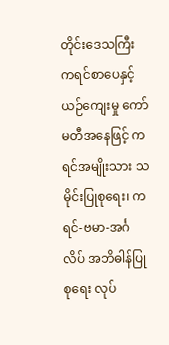တိုင်းဒေသကြီး ကရင်စာပေနှင့် ယဉ်ကျေးမှု ကော်မတီအနေဖြင့် ကရင်အမျိုးသား သမိုင်းပြုစုရေး၊ ကရင်-ဗမာ-အင်္ဂလိပ် အဘိဓါန်ပြုစုရေး လုပ်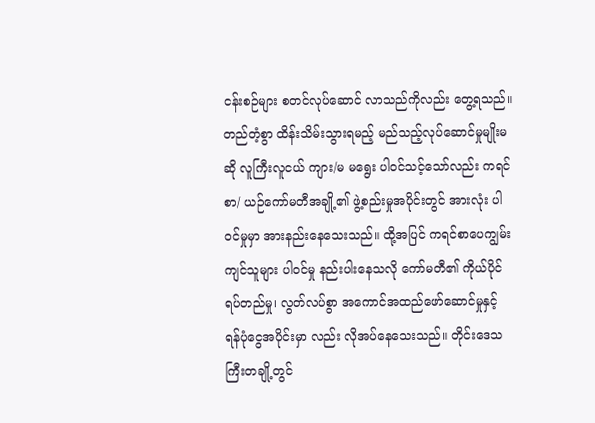ငန်းစဉ်များ စတင်လုပ်ဆောင် လာသည်ကိုလည်း တွေ့ရသည်။
တည်တံ့စွာ ထိန်းသိမ်းသွားရမည့် မည်သည့်လုပ်ဆောင်မှုမျိုးမဆို လူကြီးလူငယ် ကျား/မ မရွေး ပါဝင်သင့်သော်လည်း ကရင်စာ/ ယဉ်ကော်မတီအချို့၏ ဖွဲ့စည်းမှုအပိုင်းတွင် အားလုံး ပါဝင်မှုမှာ အားနည်းနေသေးသည်။ ထို့အပြင် ကရင်စာပေကျွမ်းကျင်သူများ ပါဝင်မှု နည်းပါးနေသလို ကော်မတီ၏ ကိုယ်ပိုင်ရပ်တည်မှု၊ လွတ်လပ်စွာ အကောင်အထည်ဖော်ဆောင်မှုနှင့် ရန်ပုံငွေအပိုင်းမှာ လည်း လိုအပ်နေသေးသည်။ တိုင်းဒေသကြီးတချို့တွင်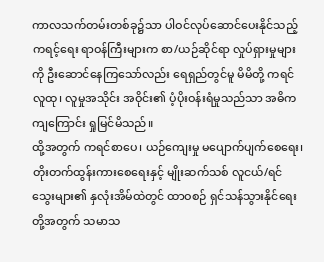ကာလသက်တမ်းတစ်ခု၌သာ ပါဝင်လုပ်ဆောင်ပေးနိုင်သည့် ကရင့်ရေး ရာဝန်ကြီးများက စာ/ယဉ်ဆိုင်ရာ လှုပ်ရှားမှုများကို ဦးဆောင်နေကြသော်လည်း ရေရှည်တွင်မူ မိမိတို့ ကရင်လူထု၊ လူမှုအသိုင်း အဝိုင်း၏ ပံ့ပိုးဝန်းရံမှုသည်သာ အဓိကကျကြောင်း ရှုမြင်မိသည်။
ထို့အတွက် ကရင်စာပေ၊ ယဉ်ကျေးမှု မပျောက်ပျက်စေရေး၊ တိုးတက်ထွန်းကားစေရေးနှင့် မျိုးဆက်သစ် လူငယ်/ရင်သွေးများ၏ နှလုံးအိမ်ထဲတွင် ထာဝစဉ် ရှင်သန်သွားနိုင်ရေးတို့အတွက် သမာသ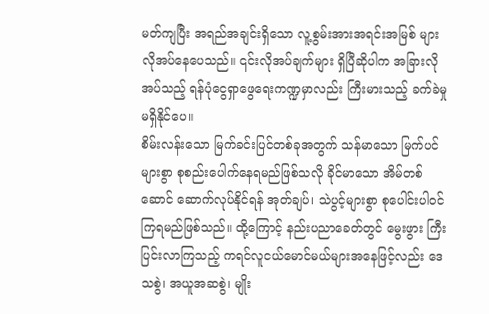မတ်ကျပြီး အရည်အချင်းရှိသော လူ့စွမ်းအားအရင်းအမြစ် များ လိုအပ်နေပေသည်။ ၎င်းလိုအပ်ချက်များ ရှိပြီဆိုပါက အခြားလိုအပ်သည့် ရန်ပုံငွေရှာဖွေရေးကဏ္ဍမှာလည်း ကြီးမားသည့် ခက်ခဲမှု မရှိနိုင်ပေ။
စိမ်းလန်းသော မြက်ခင်းပြင်တစ်ခုအတွက် သန်မာသော မြက်ပင်များစွာ စုစည်းပေါက်နေရမည်ဖြစ်သလို ခိုင်မာသော အိမ်တစ် ဆောင် ဆောက်လုပ်နိုင်ရန် အုတ်ချပ်၊ သဲပွင့်များစွာ စုပေါင်းပါဝင်ကြရမည်ဖြစ်သည်။ ထို့ကြောင့် နည်းပညာခေတ်တွင် မွေးဖွား ကြီးပြင်းလာကြသည့် ကရင်လူငယ်မောင်မယ်များအနေဖြင့်လည်း ဒေသစွဲ၊ အယူအဆစွဲ၊ မျိုး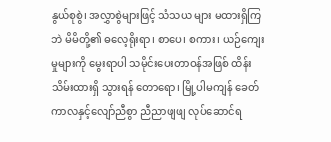နွယ်စုစွဲ၊ အလွှာစွဲများဖြင့် သံသယ များ မထားရှိကြဘဲ မိမိတို့၏ ဓလေ့ရိုးရာ၊ စာပေ၊ စကား၊ ယဉ်ကျေးမှုများကို မွေးရာပါ သမိုင်းပေးတာဝန်အဖြစ် ထိန်းသိမ်းထားရှိ သွားရန် တောရော၊ မြို့ပါမကျန် ခေတ်ကာလနှင့်လျော်ညီစွာ ညီညာဖျဖျ လုပ်ဆောင်ရ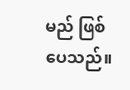မည် ဖြစ်ပေသည်။